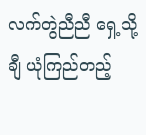လက်တွဲညီညီ ရှေ့သို့ချီ ယုံကြည်တည့်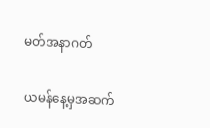မတ်အနာဂတ်

ယမန်နေ့မှအဆက်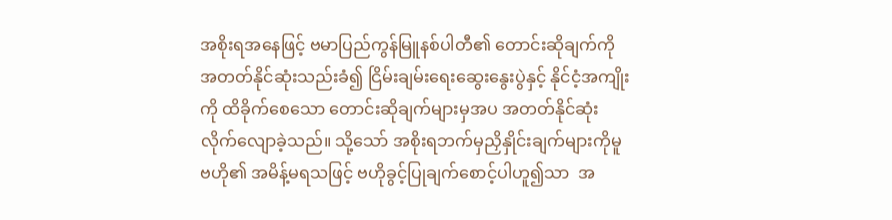အစိုးရအနေဖြင့် ဗမာပြည်ကွန်မြူနစ်ပါတီ၏ တောင်းဆိုချက်ကို  အတတ်နိုင်ဆုံးသည်းခံ၍ ငြိမ်းချမ်းရေးဆွေးနွေးပွဲနှင့် နိုင်ငံ့အကျိုးကို ထိခိုက်စေသော တောင်းဆိုချက်များမှအပ အတတ်နိုင်ဆုံး လိုက်လျောခဲ့သည်။ သို့သော် အစိုးရဘက်မှညှိနှိုင်းချက်များကိုမူ ဗဟို၏ အမိန့်မရသဖြင့် ဗဟိုခွင့်ပြုချက်စောင့်ပါဟူ၍သာ  အ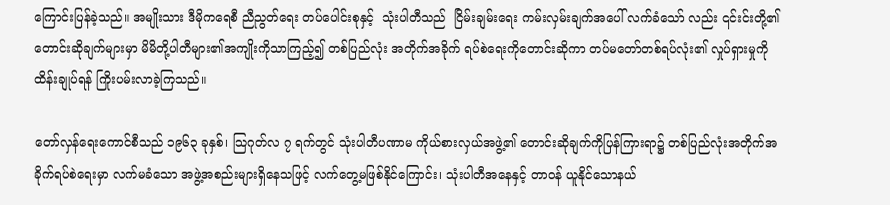ကြောင်းပြန်ခဲ့သည်။ အမျိုးသား ဒီမိုကရေစီ ညီညွတ်ရေး တပ်ပေါင်းစုနှင့်  သုံးပါတီသည်  ငြိမ်းချမ်းရေး ကမ်းလှမ်းချက်အပေါ် လက်ခံသော် လည်း ၎င်းင်းတို့၏တောင်းဆိုချက်များမှာ မိမိတို့ပါတီများ၏အကျိုးကိုသာကြည့်၍ တစ်ပြည်လုံး အတိုက်အခိုက် ရပ်စဲရေးကိုတောင်းဆိုကာ တပ်မတော်တစ်ရပ်လုံး၏ လှုပ်ရှားမှုကို ထိန်းချုပ်ရန် ကြိုးပမ်းလာခဲ့ကြသည်။

တော်လှန်ရေးကောင်စီသည် ၁၉၆၃ ခုနှစ်၊ သြဂုတ်လ ၇ ရက်တွင် သုံးပါတီပဏာမ ကိုယ်စားလှယ်အဖွဲ့၏ တောင်းဆိုချက်ကိုပြန်ကြားရာ၌ တစ်ပြည်လုံးအတိုက်အခိုက်ရပ်စဲရေးမှာ လက်မခံသော အဖွဲ့အစည်းများရှိနေသဖြင့် လက်တွေ့မဖြစ်နိုင်ကြောင်း၊ သုံးပါတီအနေနှင့် တာဝန် ယူနိုင်သောနယ်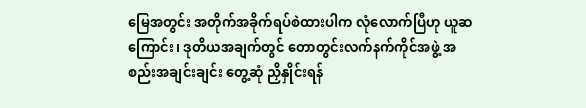မြေအတွင်း အတိုက်အခိုက်ရပ်စဲထားပါက လုံလောက်ပြီဟု ယူဆကြောင်း၊ ဒုတိယအချက်တွင် တောတွင်းလက်နက်ကိုင်အဖွဲ့ အစည်းအချင်းချင်း တွေ့ဆုံ ညှိနှိုင်းရန်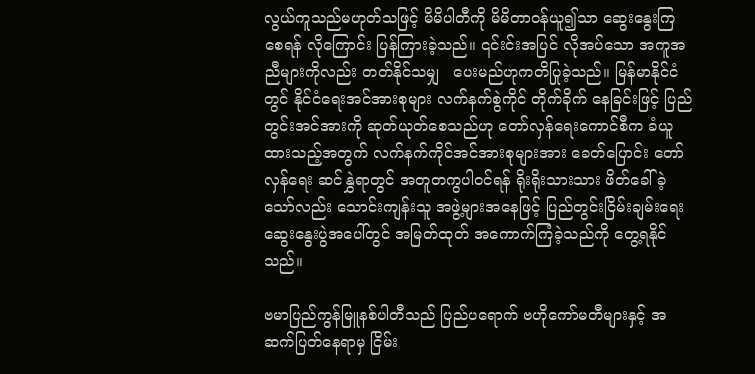လွယ်ကူသည်မဟုတ်သဖြင့် မိမိပါတီကို မိမိတာဝန်ယူ၍သာ ဆွေးနွေးကြစေရန် လိုကြောင်း ပြန်ကြားခဲ့သည်။ ၎င်းင်းအပြင် လိုအပ်သော အကူအညီများကိုလည်း တတ်နိုင်သမျှ   ပေးမည်ဟုကတိပြုခဲ့သည်။ မြန်မာနိုင်ငံတွင် နိုင်ငံရေးအင်အားစုများ လက်နက်စွဲကိုင် တိုက်ခိုက် နေခြင်းဖြင့် ပြည်တွင်းအင်အားကို ဆုတ်ယုတ်စေသည်ဟု တော်လှန်ရေးကောင်စီက ခံယူထားသည့်အတွက် လက်နက်ကိုင်အင်အားစုများအား ခေတ်ပြောင်း တော်လှန်ရေး ဆင်နွှဲရာတွင် အတူတကွပါဝင်ရန် ရိုးရိုးသားသား ဖိတ်ခေါ်ခဲ့သော်လည်း သောင်းကျန်းသူ အဖွဲ့များအနေဖြင့် ပြည်တွင်းငြိမ်းချမ်းရေး ဆွေးနွေးပွဲအပေါ်တွင် အမြတ်ထုတ် အကောက်ကြံခဲ့သည်ကို တွေ့ရနိုင်သည်။

ဗမာပြည်ကွန်မြူနစ်ပါတီသည် ပြည်ပရောက် ဗဟိုကော်မတီများနှင့် အဆက်ပြတ်နေရာမှ ငြိမ်း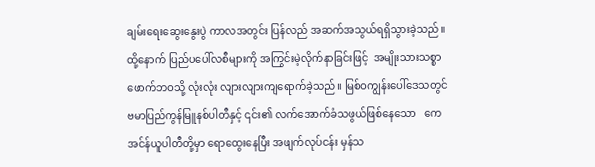ချမ်းရေးဆွေးနွေးပွဲ ကာလအတွင်း ပြန်လည် အဆက်အသွယ်ရရှိသွားခဲ့သည်။ ထို့နောက် ပြည်ပပေါ်လစီများကို အကြွင်းမဲ့လိုက်နာခြင်းဖြင့်  အမျိုးသားသစ္စာဖောက်ဘဝသို့ လုံးလုံး လျားလျားကျရောက်ခဲ့သည်။ မြစ်ဝကျွန်းပေါ်ဒေသတွင် ဗမာပြည်ကွန်မြူနစ်ပါတီနှင့် ၎င်း၏ လက်အောက်ခံသဖွယ်ဖြစ်နေသော   ကေအင်န်ယူပါတီတို့မှာ ရောထွေးနေပြီး အဖျက်လုပ်ငန်း မှန်သ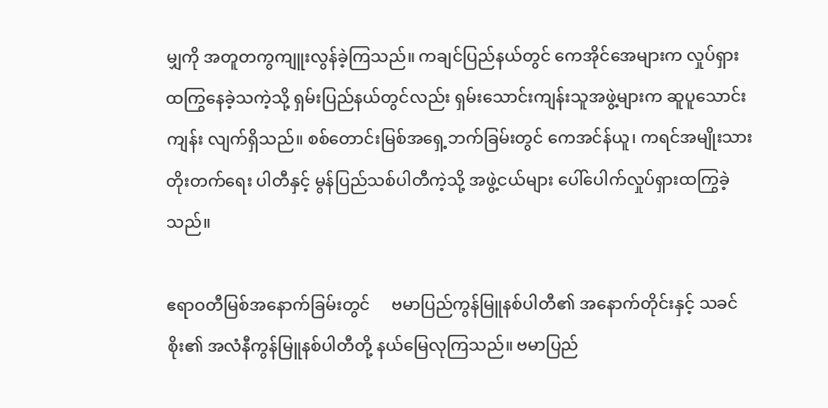မျှကို အတူတကွကျူးလွန်ခဲ့ကြသည်။ ကချင်ပြည်နယ်တွင် ကေအိုင်အေများက လှုပ်ရှား ထကြွနေခဲ့သကဲ့သို့ ရှမ်းပြည်နယ်တွင်လည်း ရှမ်းသောင်းကျန်းသူအဖွဲ့များက ဆူပူသောင်းကျန်း လျက်ရှိသည်။ စစ်တောင်းမြစ်အရှေ့ဘက်ခြမ်းတွင် ကေအင်န်ယူ၊ ကရင်အမျိုးသား တိုးတက်ရေး ပါတီနှင့် မွန်ပြည်သစ်ပါတီကဲ့သို့ အဖွဲ့ငယ်များ ပေါ်ပေါက်လှုပ်ရှားထကြွခဲ့သည်။

ဧရာဝတီမြစ်အနောက်ခြမ်းတွင်     ဗမာပြည်ကွန်မြူနစ်ပါတီ၏ အနောက်တိုင်းနှင့် သခင်စိုး၏ အလံနီကွန်မြူနစ်ပါတီတို့ နယ်မြေလုကြသည်။ ဗမာပြည်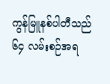ကွန်မြူနစ်ပါတီသည် ၆၄ လမ်းစဉ်အရ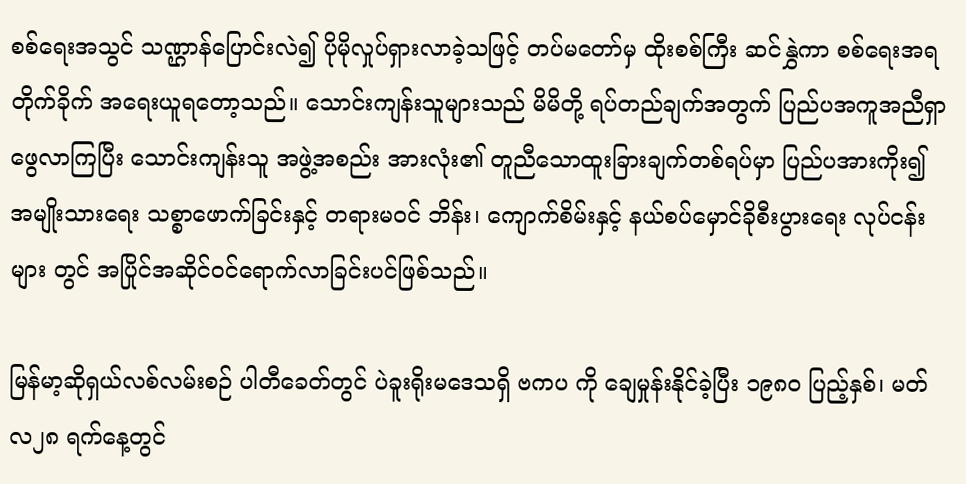စစ်ရေးအသွင် သဏ္ဌာန်ပြောင်းလဲ၍ ပိုမိုလှုပ်ရှားလာခဲ့သဖြင့် တပ်မတော်မှ ထိုးစစ်ကြီး ဆင်နွှဲကာ စစ်ရေးအရတိုက်ခိုက် အရေးယူရတော့သည်။ သောင်းကျန်းသူများသည် မိမိတို့ ရပ်တည်ချက်အတွက် ပြည်ပအကူအညီရှာဖွေလာကြပြီး သောင်းကျန်းသူ အဖွဲ့အစည်း အားလုံး၏ တူညီသောထူးခြားချက်တစ်ရပ်မှာ ပြည်ပအားကိုး၍ အမျိုးသားရေး သစ္စာဖောက်ခြင်းနှင့် တရားမဝင် ဘိန်း၊ ကျောက်စိမ်းနှင့် နယ်စပ်မှောင်ခိုစီးပွားရေး လုပ်ငန်းများ တွင် အပြိုင်အဆိုင်ဝင်ရောက်လာခြင်းပင်ဖြစ်သည်။

မြန်မာ့ဆိုရှယ်လစ်လမ်းစဉ် ပါတီခေတ်တွင် ပဲခူးရိုးမဒေသရှိ ဗကပ ကို ချေမှုန်းနိုင်ခဲ့ပြီး ၁၉၈၀ ပြည့်နှစ်၊ မတ်လ၂၈ ရက်နေ့တွင်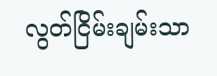လွတ်ငြိမ်းချမ်းသာ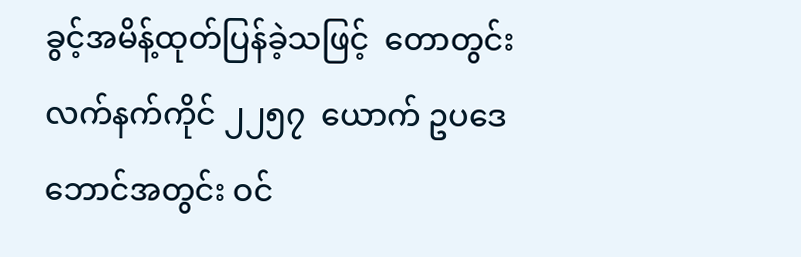ခွင့်အမိန့်ထုတ်ပြန်ခဲ့သဖြင့်  တောတွင်း လက်နက်ကိုင် ၂၂၅၇  ယောက် ဥပဒေဘောင်အတွင်း ဝင်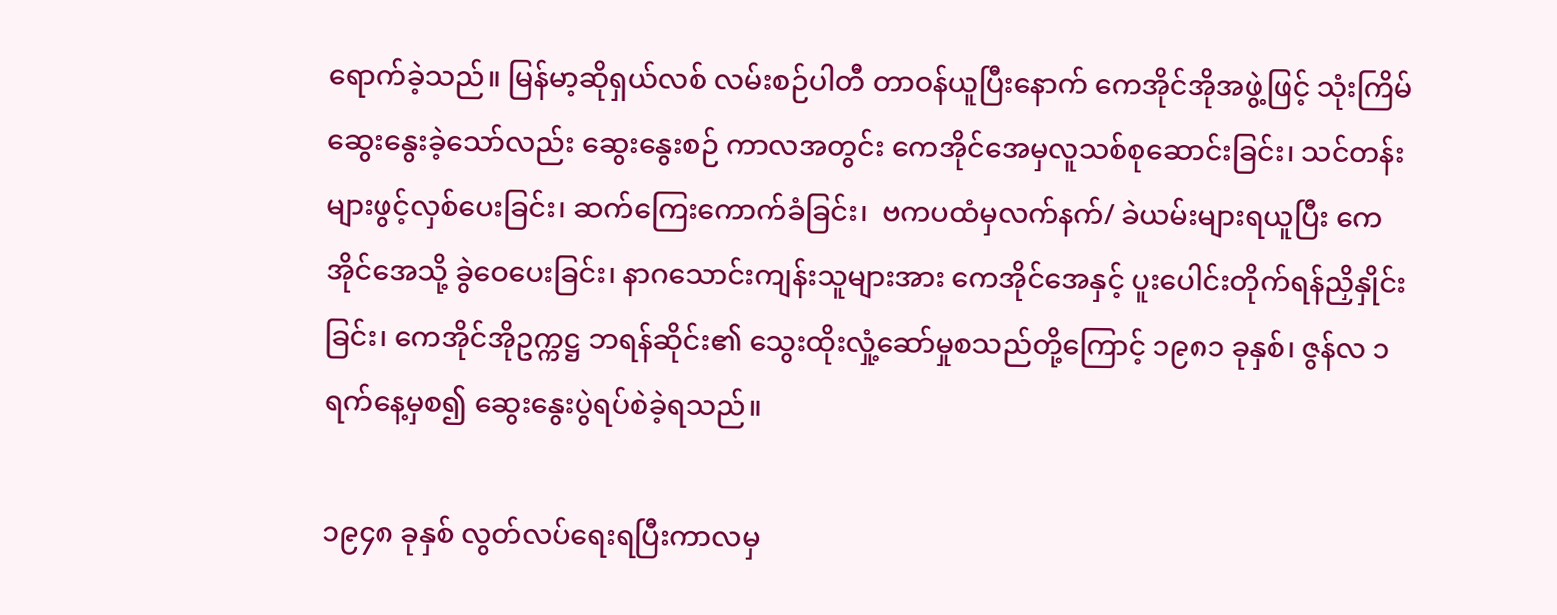ရောက်ခဲ့သည်။ မြန်မာ့ဆိုရှယ်လစ် လမ်းစဉ်ပါတီ တာဝန်ယူပြီးနောက် ကေအိုင်အိုအဖွဲ့ဖြင့် သုံးကြိမ်ဆွေးနွေးခဲ့သော်လည်း ဆွေးနွေးစဉ် ကာလအတွင်း ကေအိုင်အေမှလူသစ်စုဆောင်းခြင်း၊ သင်တန်းများဖွင့်လှစ်ပေးခြင်း၊ ဆက်ကြေးကောက်ခံခြင်း၊  ဗကပထံမှလက်နက်/ ခဲယမ်းများရယူပြီး ကေအိုင်အေသို့ ခွဲဝေပေးခြင်း၊ နာဂသောင်းကျန်းသူများအား ကေအိုင်အေနှင့် ပူးပေါင်းတိုက်ရန်ညှိနှိုင်းခြင်း၊ ကေအိုင်အိုဥက္ကဋ္ဌ ဘရန်ဆိုင်း၏ သွေးထိုးလှုံ့ဆော်မှုစသည်တို့ကြောင့် ၁၉၈၁ ခုနှစ်၊ ဇွန်လ ၁ ရက်နေ့မှစ၍ ဆွေးနွေးပွဲရပ်စဲခဲ့ရသည်။

၁၉၄၈ ခုနှစ် လွတ်လပ်ရေးရပြီးကာလမှ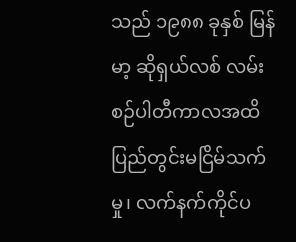သည် ၁၉၈၈ ခုနှစ် မြန်မာ့ ဆိုရှယ်လစ် လမ်းစဉ်ပါတီကာလအထိ ပြည်တွင်းမငြိမ်သက်မှု၊ လက်နက်ကိုင်ပ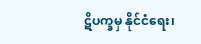ဋိပက္ခမှ နိုင်ငံရေး၊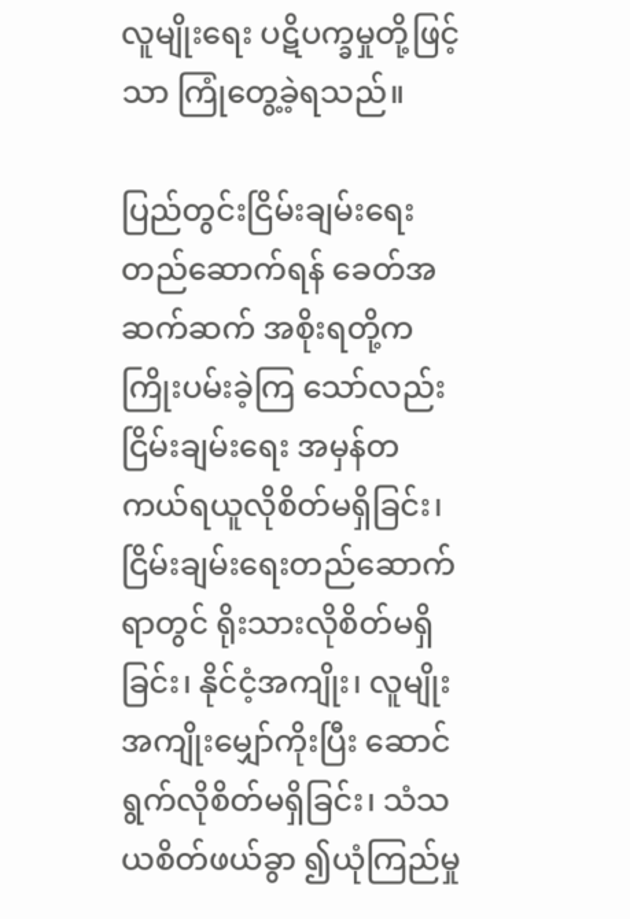လူမျိုးရေး ပဋိပက္ခမှုတို့ဖြင့်သာ ကြုံတွေ့ခဲ့ရသည်။

ပြည်တွင်းငြိမ်းချမ်းရေးတည်ဆောက်ရန် ခေတ်အဆက်ဆက် အစိုးရတို့က ကြိုးပမ်းခဲ့ကြ သော်လည်း ငြိမ်းချမ်းရေး အမှန်တကယ်ရယူလိုစိတ်မရှိခြင်း၊ ငြိမ်းချမ်းရေးတည်ဆောက်ရာတွင် ရိုးသားလိုစိတ်မရှိခြင်း၊ နိုင်ငံ့အကျိုး၊ လူမျိုးအကျိုးမျှော်ကိုးပြီး ဆောင်ရွက်လိုစိတ်မရှိခြင်း၊ သံသယစိတ်ဖယ်ခွာ ၍ယုံကြည်မှု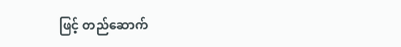ဖြင့် တည်ဆောက်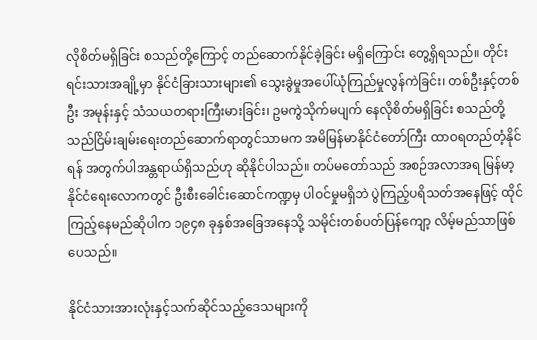လိုစိတ်မရှိခြင်း စသည်တို့ကြောင့် တည်ဆောက်နိုင်ခဲ့ခြင်း မရှိကြောင်း တွေ့ရှိရသည်။ တိုင်းရင်းသားအချို့မှာ နိုင်ငံခြားသားများ၏ သွေးခွဲမှုအပေါ်ယုံကြည်မှုလွန်ကဲခြင်း၊ တစ်ဦးနှင့်တစ်ဦး အမုန်းနှင့် သံသယတရားကြီးမားခြင်း၊ ဥမကွဲသိုက်မပျက် နေလိုစိတ်မရှိခြင်း စသည်တို့သည်ငြိမ်းချမ်းရေးတည်ဆောက်ရာတွင်သာမက အမိမြန်မာနိုင်ငံတော်ကြီး ထာဝရတည်တံ့နိုင်ရန် အတွက်ပါအန္တရာယ်ရှိသည်ဟု ဆိုနိုင်ပါသည်။ တပ်မတော်သည် အစဉ်အလာအရ မြန်မာ့နိုင်ငံရေးလောကတွင် ဦးစီးခေါင်းဆောင်ကဏ္ဍမှ ပါဝင်မှုမရှိဘဲ ပွဲကြည့်ပရိသတ်အနေဖြင့် ထိုင်ကြည့်နေမည်ဆိုပါက ၁၉၄၈ ခုနှစ်အခြေအနေသို့ သမိုင်းတစ်ပတ်ပြန်ကျော့ လိမ့်မည်သာဖြစ်ပေသည်။

နိုင်ငံသားအားလုံးနှင့်သက်ဆိုင်သည့်ဒေသများကို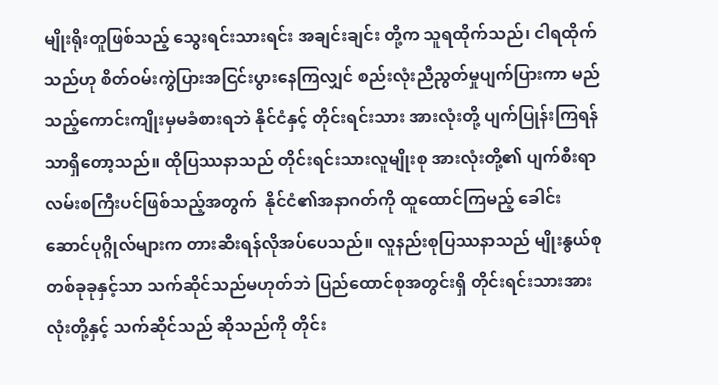မျိုးရိုးတူဖြစ်သည့် သွေးရင်းသားရင်း အချင်းချင်း တို့က သူရထိုက်သည်၊ ငါရထိုက်သည်ဟု စိတ်ဝမ်းကွဲပြားအငြင်းပွားနေကြလျှင် စည်းလုံးညီညွတ်မှုပျက်ပြားကာ မည်သည့်ကောင်းကျိုးမှမခံစားရဘဲ နိုင်ငံနှင့် တိုင်းရင်းသား အားလုံးတို့ ပျက်ပြုန်းကြရန်သာရှိတော့သည်။ ထိုပြဿနာသည် တိုင်းရင်းသားလူမျိုးစု အားလုံးတို့၏ ပျက်စီးရာလမ်းစကြီးပင်ဖြစ်သည့်အတွက်  နိုင်ငံ၏အနာဂတ်ကို ထူထောင်ကြမည့် ခေါင်းဆောင်ပုဂ္ဂိုလ်များက တားဆီးရန်လိုအပ်ပေသည်။ လူနည်းစုပြဿနာသည် မျိုးနွယ်စု တစ်ခုခုနှင့်သာ သက်ဆိုင်သည်မဟုတ်ဘဲ ပြည်ထောင်စုအတွင်းရှိ တိုင်းရင်းသားအားလုံးတို့နှင့် သက်ဆိုင်သည် ဆိုသည်ကို တိုင်း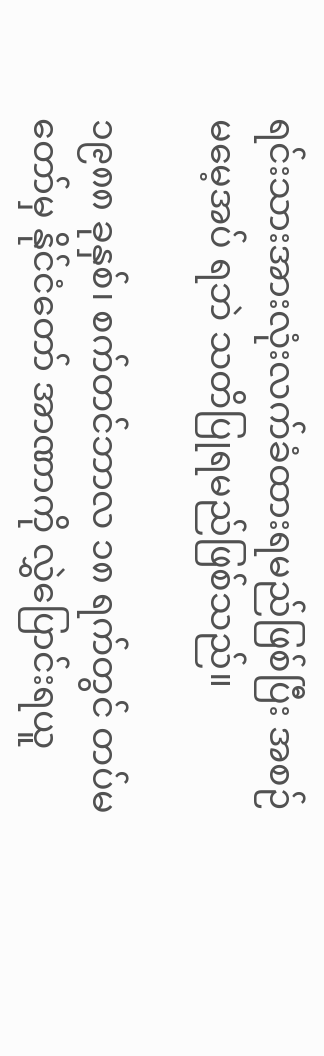ရင်းသားအားလုံးလက်ခံထားရမည်ဖြစ်ပြီး အစဉ်မမေ့အပ် ရဘဲ သတိပြုရမည်ဖြစ်သည်။

၁၉၈၈ ခုနှစ်၊ စက်တင်ဘာလ ၁၈ ရက်တွင် တပ်မတော်မှ နိုင်ငံတော် အာဏာကို လွှဲပြောင်းရယူ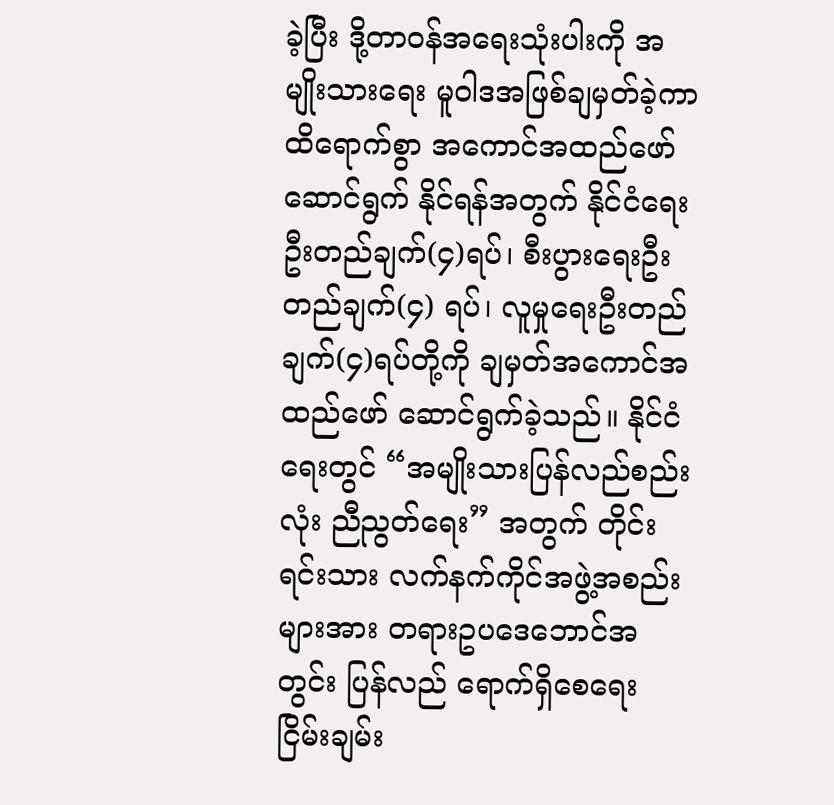ခဲ့ပြီး ဒို့တာဝန်အရေးသုံးပါးကို အမျိုးသားရေး မူဝါဒအဖြစ်ချမှတ်ခဲ့ကာ ထိရောက်စွာ အကောင်အထည်ဖော် ဆောင်ရွက် နိုင်ရန်အတွက် နိုင်ငံရေးဦးတည်ချက်(၄)ရပ်၊ စီးပွားရေးဦးတည်ချက်(၄) ရပ်၊ လူမှုရေးဦးတည်ချက်(၄)ရပ်တို့ကို ချမှတ်အကောင်အထည်ဖော် ဆောင်ရွက်ခဲ့သည်။ နိုင်ငံရေးတွင် “အမျိုးသားပြန်လည်စည်းလုံး ညီညွတ်ရေး” အတွက် တိုင်းရင်းသား လက်နက်ကိုင်အဖွဲ့အစည်းများအား တရားဥပဒေဘောင်အတွင်း ပြန်လည် ရောက်ရှိစေရေး ငြိမ်းချမ်း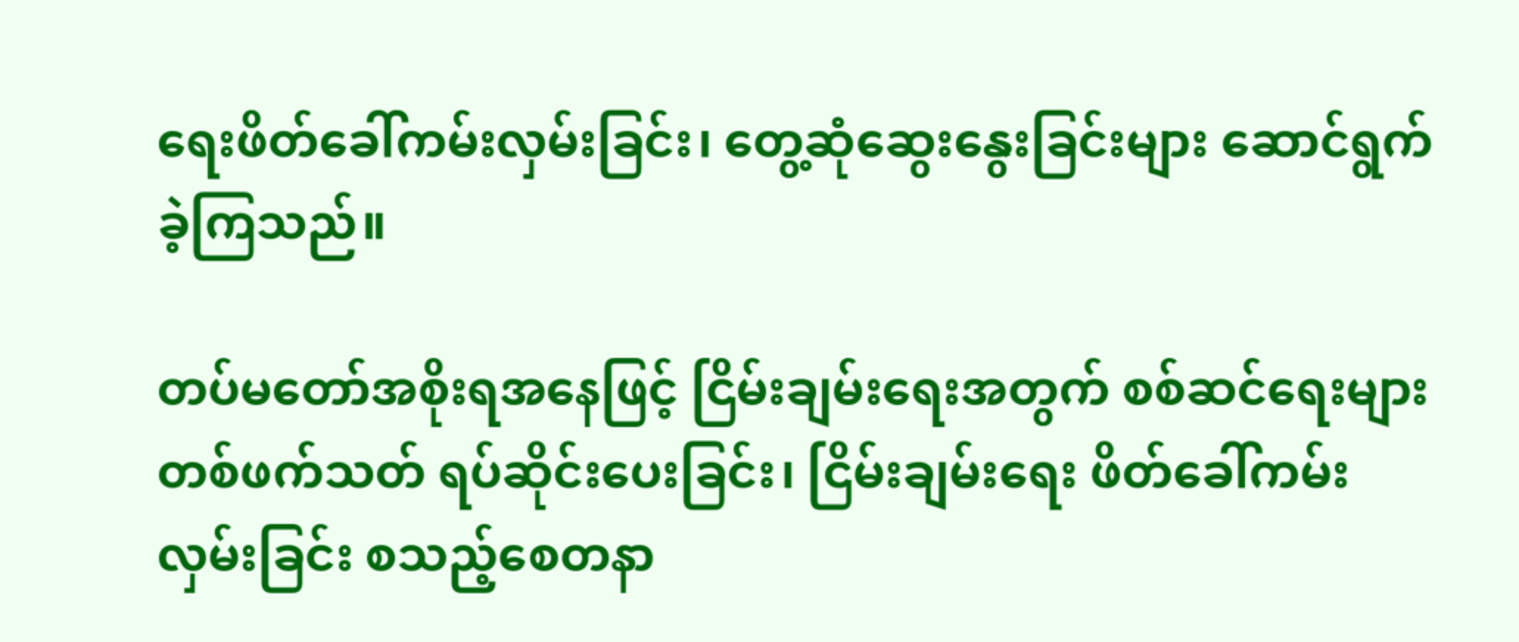ရေးဖိတ်ခေါ်ကမ်းလှမ်းခြင်း၊ တွေ့ဆုံဆွေးနွေးခြင်းများ ဆောင်ရွက် ခဲ့ကြသည်။

တပ်မတော်အစိုးရအနေဖြင့် ငြိမ်းချမ်းရေးအတွက် စစ်ဆင်ရေးများ တစ်ဖက်သတ် ရပ်ဆိုင်းပေးခြင်း၊ ငြိမ်းချမ်းရေး ဖိတ်ခေါ်ကမ်းလှမ်းခြင်း စသည့်စေတနာ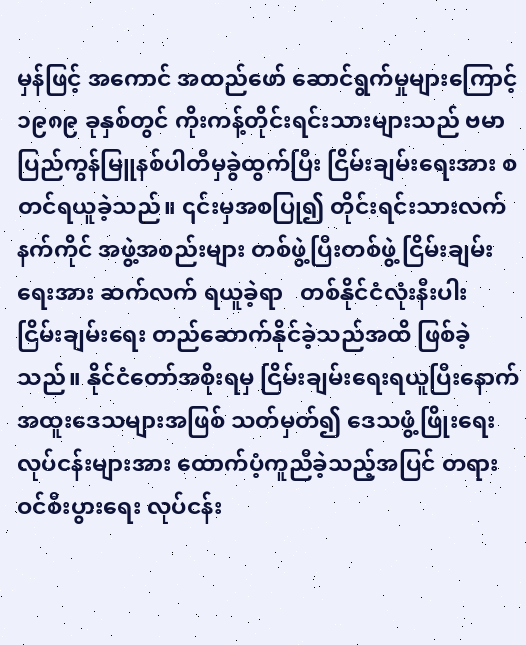မှန်ဖြင့် အကောင် အထည်ဖော် ဆောင်ရွက်မှုများကြောင့် ၁၉၈၉ ခုနှစ်တွင် ကိုးကန့်တိုင်းရင်းသားများသည် ဗမာပြည်ကွန်မြူနစ်ပါတီမှခွဲထွက်ပြီး ငြိမ်းချမ်းရေးအား စတင်ရယူခဲ့သည်။ ၎င်းမှအစပြု၍ တိုင်းရင်းသားလက်နက်ကိုင် အဖွဲ့အစည်းများ တစ်ဖွဲ့ပြီးတစ်ဖွဲ့ ငြိမ်းချမ်းရေးအား ဆက်လက် ရယူခဲ့ရာ   တစ်နိုင်ငံလုံးနီးပါး   ငြိမ်းချမ်းရေး တည်ဆောက်နိုင်ခဲ့သည်အထိ ဖြစ်ခဲ့သည်။ နိုင်ငံတော်အစိုးရမှ ငြိမ်းချမ်းရေးရယူပြီးနောက် အထူးဒေသများအဖြစ် သတ်မှတ်၍ ဒေသဖွံ့ဖြိုးရေးလုပ်ငန်းများအား ထောက်ပံ့ကူညီခဲ့သည့်အပြင် တရားဝင်စီးပွားရေး လုပ်ငန်း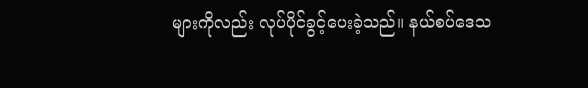များကိုလည်း လုပ်ပိုင်ခွင့်ပေးခဲ့သည်။ နယ်စပ်ဒေသ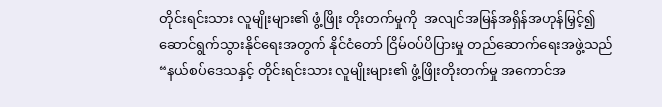တိုင်းရင်းသား လူမျိုးများ၏ ဖွံ့ဖြိုး တိုးတက်မှုကို  အလျင်အမြန်အရှိန်အဟုန်မြှင့်၍ ဆောင်ရွက်သွားနိုင်ရေးအတွက် နိုင်ငံတော် ငြိမ်ဝပ်ပိပြားမှု တည်ဆောက်ရေးအဖွဲ့သည်   “နယ်စပ်ဒေသနှင့် တိုင်းရင်းသား လူမျိုးများ၏ ဖွံ့ဖြိုးတိုးတက်မှု အကောင်အ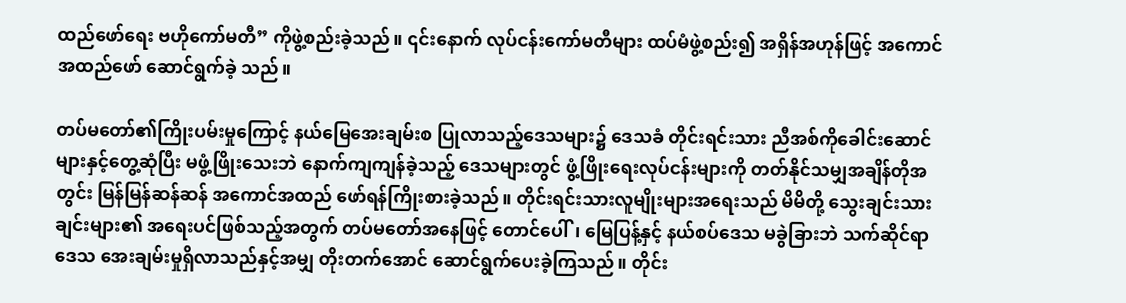ထည်ဖော်ရေး ဗဟိုကော်မတီ” ကိုဖွဲ့စည်းခဲ့သည်။ ၎င်းနောက် လုပ်ငန်းကော်မတီများ ထပ်မံဖွဲ့စည်း၍ အရှိန်အဟုန်ဖြင့် အကောင်အထည်ဖော် ဆောင်ရွက်ခဲ့ သည်။

တပ်မတော်၏ကြိုးပမ်းမှုကြောင့် နယ်မြေအေးချမ်းစ ပြုလာသည့်ဒေသများ၌ ဒေသခံ တိုင်းရင်းသား ညီအစ်ကိုခေါင်းဆောင်များနှင့်တွေ့ဆုံပြီး မဖွံ့ဖြိုးသေးဘဲ နောက်ကျကျန်ခဲ့သည့် ဒေသများတွင် ဖွံ့ဖြိုးရေးလုပ်ငန်းများကို တတ်နိုင်သမျှအချိန်တိုအတွင်း မြန်မြန်ဆန်ဆန် အကောင်အထည် ဖော်ရန်ကြိုးစားခဲ့သည်။ တိုင်းရင်းသားလူမျိုးများအရေးသည် မိမိတို့ သွေးချင်းသားချင်းများ၏ အရေးပင်ဖြစ်သည့်အတွက် တပ်မတော်အနေဖြင့် တောင်ပေါ်၊ မြေပြန့်နှင့် နယ်စပ်ဒေသ မခွဲခြားဘဲ သက်ဆိုင်ရာဒေသ အေးချမ်းမှုရှိလာသည်နှင့်အမျှ တိုးတက်အောင် ဆောင်ရွက်ပေးခဲ့ကြသည်။ တိုင်း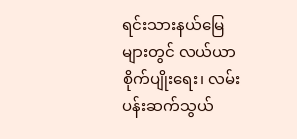ရင်းသားနယ်မြေများတွင် လယ်ယာ စိုက်ပျိုးရေး၊ လမ်းပန်းဆက်သွယ်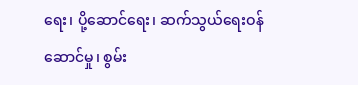ရေး၊ ပို့ဆောင်ရေး၊ ဆက်သွယ်ရေးဝန်ဆောင်မှု၊ စွမ်း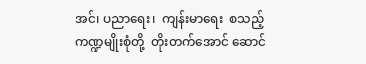အင်၊ ပညာရေး၊  ကျန်းမာရေး  စသည့်ကဏ္ဍမျိုးစုံတို့  တိုးတက်အောင် ဆောင်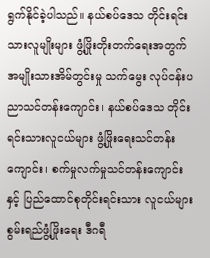ရွက်နိုင်ခဲ့ပါသည်။ နယ်စပ်ဒေသ တိုင်းရင်းသားလူမျိုးများ ဖွံ့ဖြိုးတိုးတက်ရေးအတွက် အမျိုးသားအိမ်တွင်းမှု သက်မွေး လုပ်ငန်းပညာသင်တန်းကျောင်း၊ နယ်စပ်ဒေသ တိုင်းရင်းသားလူငယ်များ ဖွံ့ဖြိုးရေးသင်တန်းကျောင်း၊ စက်မှုလက်မှုသင်တန်းကျောင်းနှင့် ပြည်ထောင်စုတိုင်းရင်းသား လူငယ်များ စွမ်းရည်ဖွံ့ဖြိုးရေး ဒီဂရီ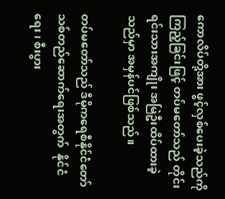ကောလိပ်တို့အား ဖွင့်လှစ်ပေးခဲ့သည်ကိုကြည့်ခြင်းဖြင့် တပ်မတော်သည် တိုင်းရင်းသားအကျိုး အမြဲဦးထိပ်ထားခဲ့သည်မှာ အမှန်ပင်ဖြစ်သည်။

တပ်မတော်သည် ဒီမိုကရေစီနိုင်ငံတော်သစ်တည်ဆောက်ရေးအတွက်  နိုင်ငံရေး၊ စီးပွား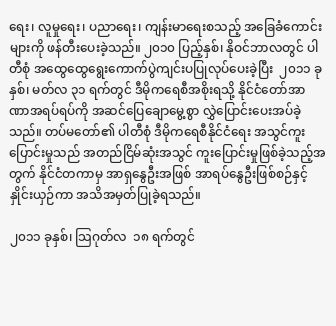ရေး၊ လူမှုရေး၊ ပညာရေး၊ ကျန်းမာရေးစသည့် အခြေခံကောင်းများကို ဖန်တီးပေးခဲ့သည်။ ၂၀၁၀ ပြည့်နှစ်၊ နိုဝင်ဘာလတွင် ပါတီစုံ အထွေထွေရွေးကောက်ပွဲကျင်းပပြုလုပ်ပေးခဲ့ပြီး  ၂၀၁၁ ခုနှစ်၊ မတ်လ ၃၁ ရက်တွင် ဒီမိုကရေစီအစိုးရသို့ နိုင်ငံတော်အာဏာအရပ်ရပ်ကို အဆင်ပြေချောမွေ့စွာ လွှဲပြောင်းပေးအပ်ခဲ့သည်။ တပ်မတော်၏ ပါတီစုံ ဒီမိုကရေစီနိုင်ငံရေး အသွင်ကူးပြောင်းမှုသည် အတည်ငြိမ်ဆုံးအသွင် ကူးပြောင်းမှုဖြစ်ခဲ့သည့်အတွက် နိုင်ငံတကာမှ အာရှနွေဦးအဖြစ် အာရပ်နွေဦးဖြစ်စဉ်နှင့်နှိုင်းယှဉ်ကာ အသိအမှတ်ပြုခဲ့ရသည်။

၂၀၁၁ ခုနှစ်၊ သြဂုတ်လ  ၁၈ ရက်တွင်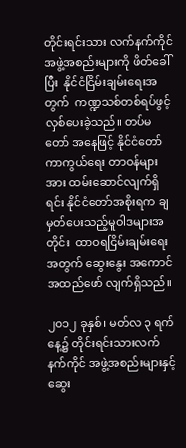တိုင်းရင်းသား လက်နက်ကိုင် အဖွဲ့အစည်းများကို ဖိတ်ခေါ်ပြီး  နိုင်ငံငြိမ်းချမ်းရေးအတွက်  ကဏ္ဍသစ်တစ်ရပ်ဖွင့်လှစ်ပေးခဲ့သည်။ တပ်မတော် အနေဖြင့် နိုင်ငံတော်ကာကွယ်ရေး တာဝန်များအား ထမ်းဆောင်လျက်ရှိရင်း နိုင်ငံတော်အစိုးရက ချမှတ်ပေးသည့်မူဝါဒများအတိုင်း  ထာဝရငြိမ်းချမ်းရေးအတွက် ဆွေးနွေး အကောင်အထည်ဖော် လျက်ရှိသည်။

၂၀၁၂ ခုနှစ်၊ မတ်လ ၃ ရက်နေ့၌ တိုင်းရင်းသားလက်နက်ကိုင် အဖွဲ့အစည်းများနှင့် ဆွေး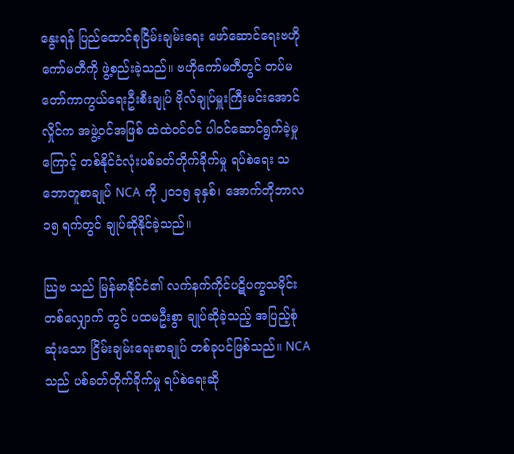နွေးရန် ပြည်ထောင်စုငြိမ်းချမ်းရေး ဖော်ဆောင်ရေးဗဟိုကော်မတီကို ဖွဲ့စည်းခဲ့သည်။ ဗဟိုကော်မတီတွင် တပ်မတော်ကာကွယ်ရေးဦးစီးချုပ် ဗိုလ်ချုပ်မှူးကြီးမင်းအောင်လှိုင်က အဖွဲ့ဝင်အဖြစ် ထဲထဲဝင်ဝင် ပါဝင်ဆောင်ရွက်ခဲ့မှုကြောင့် တစ်နိုင်ငံလုံးပစ်ခတ်တိုက်ခိုက်မှု ရပ်စဲရေး သဘောတူစာချုပ် NCA ကို ၂၀၁၅ ခုနှစ်၊ အောက်တိုဘာလ ၁၅ ရက်တွင် ချုပ်ဆိုနိုင်ခဲ့သည်။

ဃြဗ သည် မြန်မာနိုင်ငံ၏ လက်နက်ကိုင်ပဋိပက္ခသမိုင်းတစ်လျှောက် တွင် ပထမဦးစွာ ချုပ်ဆိုခဲ့သည့် အပြည့်စုံဆုံးသော ငြိမ်းချမ်းရေးစာချုပ် တစ်ခုပင်ဖြစ်သည်။ NCA သည် ပစ်ခတ်တိုက်ခိုက်မှု ရပ်စဲရေးဆို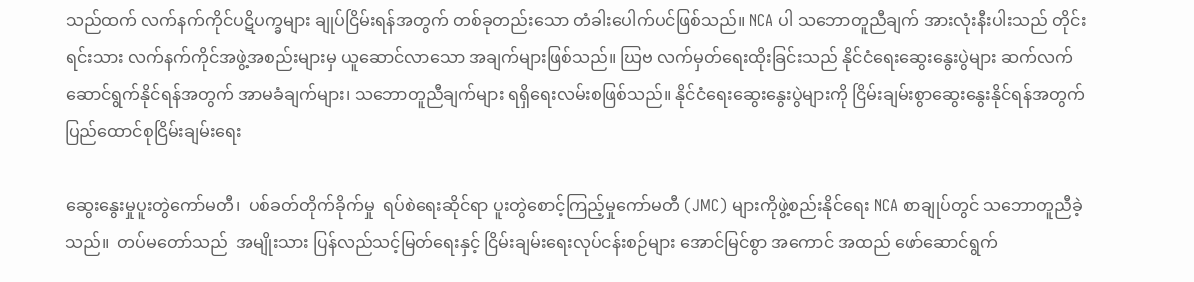သည်ထက် လက်နက်ကိုင်ပဋိပက္ခများ ချုပ်ငြိမ်းရန်အတွက် တစ်ခုတည်းသော တံခါးပေါက်ပင်ဖြစ်သည်။ NCA ပါ သဘောတူညီချက် အားလုံးနီးပါးသည် တိုင်းရင်းသား လက်နက်ကိုင်အဖွဲ့အစည်းများမှ ယူဆောင်လာသော အချက်များဖြစ်သည်။ ဃြဗ လက်မှတ်ရေးထိုးခြင်းသည် နိုင်ငံရေးဆွေးနွေးပွဲများ ဆက်လက်ဆောင်ရွက်နိုင်ရန်အတွက် အာမခံချက်များ၊ သဘောတူညီချက်များ ရရှိရေးလမ်းစဖြစ်သည်။ နိုင်ငံရေးဆွေးနွေးပွဲများကို ငြိမ်းချမ်းစွာဆွေးနွေးနိုင်ရန်အတွက် ပြည်ထောင်စုငြိမ်းချမ်းရေး

ဆွေးနွေးမှုပူးတွဲကော်မတီ၊  ပစ်ခတ်တိုက်ခိုက်မှု  ရပ်စဲရေးဆိုင်ရာ ပူးတွဲစောင့်ကြည့်မှုကော်မတီ (JMC) များကိုဖွဲ့စည်းနိုင်ရေး NCA စာချုပ်တွင် သဘောတူညီခဲ့သည်။  တပ်မတော်သည်  အမျိုးသား ပြန်လည်သင့်မြတ်ရေးနှင့် ငြိမ်းချမ်းရေးလုပ်ငန်းစဉ်များ အောင်မြင်စွာ အကောင် အထည် ဖော်ဆောင်ရွက်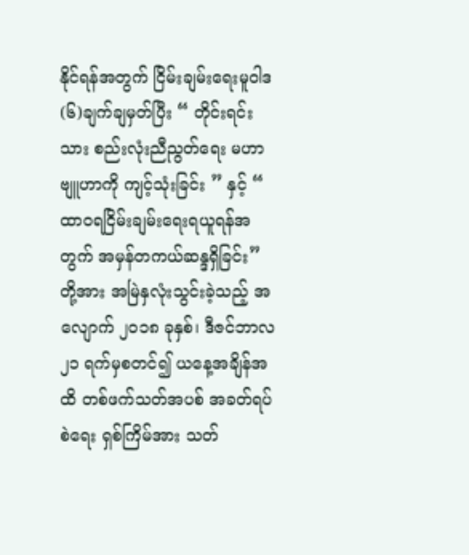နိုင်ရန်အတွက် ငြိမ်းချမ်းရေးမူဝါဒ (၆)ချက်ချမှတ်ပြီး “ တိုင်းရင်းသား စည်းလုံးညီညွတ်ရေး မဟာဗျူဟာကို ကျင့်သုံးခြင်း ” နှင့် “ ထာဝရငြိမ်းချမ်းရေးရယူရန်အတွက် အမှန်တကယ်ဆန္ဒရှိခြင်း” တို့အား အမြဲနှလုံးသွင်းခဲ့သည့် အလျောက် ၂၀၁၈ ခုနှစ်၊ ဒီဇင်ဘာလ ၂၁ ရက်မှစတင်၍ ယနေ့အချိန်အထိ တစ်ဖက်သတ်အပစ် အခတ်ရပ်စဲရေး ရှစ်ကြိမ်အား သတ်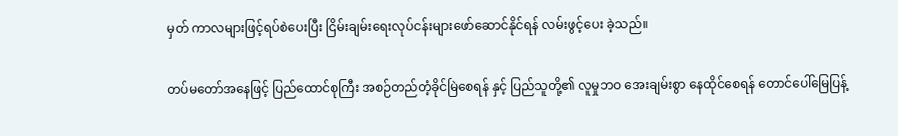မှတ် ကာလများဖြင့်ရပ်စဲပေးပြီး ငြိမ်းချမ်းရေးလုပ်ငန်းများဖော်ဆောင်နိုင်ရန် လမ်းဖွင့်ပေး ခဲ့သည်။

တပ်မတော်အနေဖြင့် ပြည်ထောင်စုကြီး အစဉ်တည်တံ့ခိုင်မြဲစေရန် နှင့် ပြည်သူတို့၏ လူမှုဘဝ အေးချမ်းစွာ နေထိုင်စေရန် တောင်ပေါ်မြေပြန့်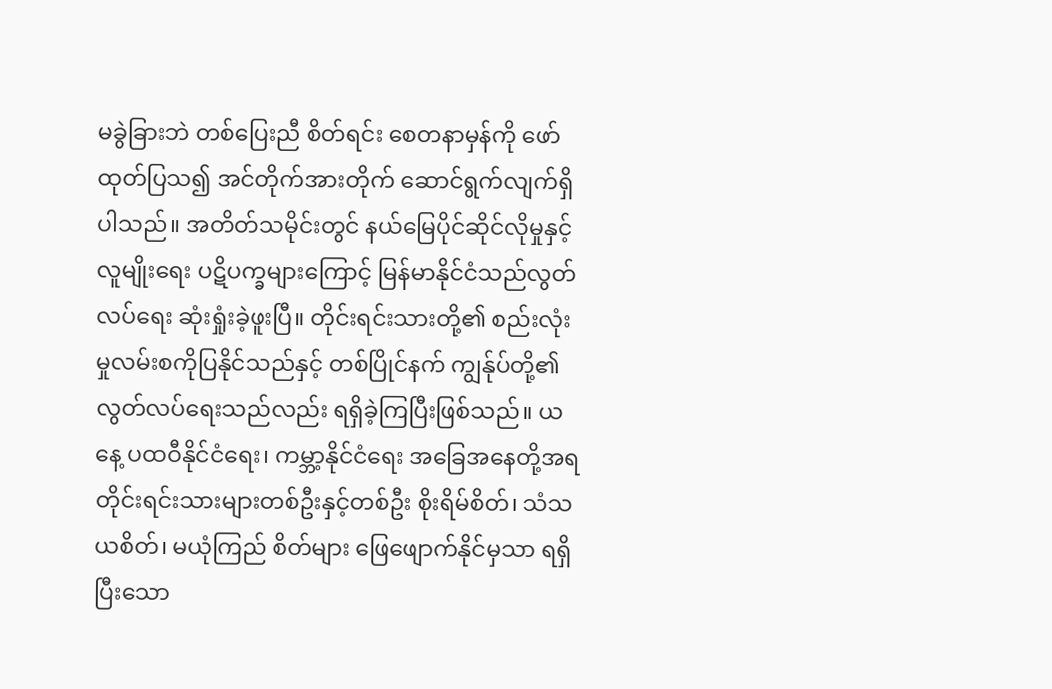မခွဲခြားဘဲ တစ်ပြေးညီ စိတ်ရင်း စေတနာမှန်ကို ဖော်ထုတ်ပြသ၍ အင်တိုက်အားတိုက် ဆောင်ရွက်လျက်ရှိပါသည်။ အတိတ်သမိုင်းတွင် နယ်မြေပိုင်ဆိုင်လိုမှုနှင့် လူမျိုးရေး ပဋိပက္ခများကြောင့် မြန်မာနိုင်ငံသည်လွတ်လပ်ရေး ဆုံးရှုံးခဲ့ဖူးပြီ။ တိုင်းရင်းသားတို့၏ စည်းလုံးမှုလမ်းစကိုပြနိုင်သည်နှင့် တစ်ပြိုင်နက် ကျွန်ုပ်တို့၏ လွတ်လပ်ရေးသည်လည်း ရရှိခဲ့ကြပြီးဖြစ်သည်။ ယနေ့ ပထဝီနိုင်ငံရေး၊ ကမ္ဘာ့နိုင်ငံရေး အခြေအနေတို့အရ တိုင်းရင်းသားများတစ်ဦးနှင့်တစ်ဦး စိုးရိမ်စိတ်၊ သံသယစိတ်၊ မယုံကြည် စိတ်များ ဖြေဖျောက်နိုင်မှသာ ရရှိပြီးသော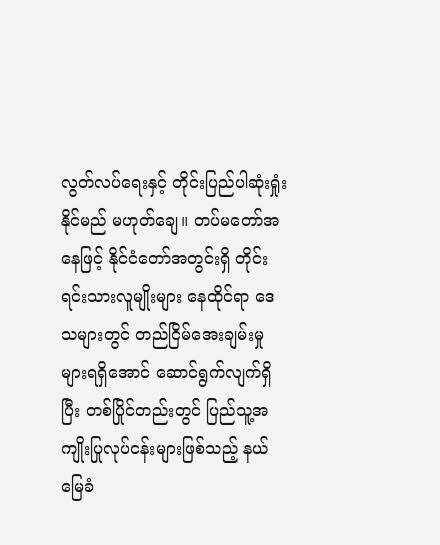လွတ်လပ်ရေးနှင့် တိုင်းပြည်ပါဆုံးရှုံးနိုင်မည် မဟုတ်ချေ။ တပ်မတော်အနေဖြင့် နိုင်ငံတော်အတွင်းရှိ တိုင်းရင်းသားလူမျိုးများ နေထိုင်ရာ ဒေသများတွင် တည်ငြိမ်အေးချမ်းမှုများရရှိအောင် ဆောင်ရွက်လျက်ရှိပြီး တစ်ပြိုင်တည်းတွင် ပြည်သူ့အကျိုးပြုလုပ်ငန်းများဖြစ်သည့် နယ်မြေခံ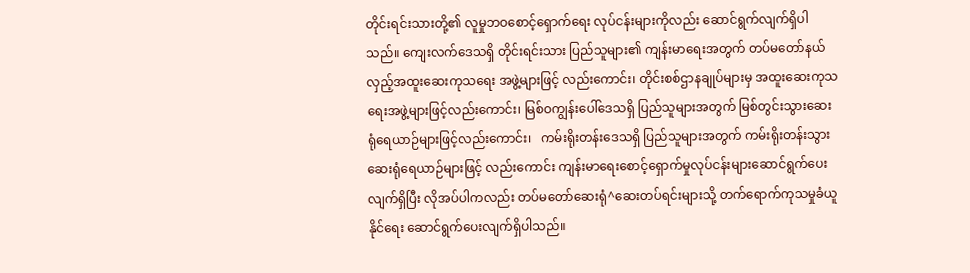တိုင်းရင်းသားတို့၏ လူမှုဘဝစောင့်ရှောက်ရေး လုပ်ငန်းများကိုလည်း ဆောင်ရွက်လျက်ရှိပါသည်။ ကျေးလက်ဒေသရှိ တိုင်းရင်းသား ပြည်သူများ၏ ကျန်းမာရေးအတွက် တပ်မတော်နယ်လှည့်အထူးဆေးကုသရေး အဖွဲ့များဖြင့် လည်းကောင်း၊ တိုင်းစစ်ဌာနချုပ်များမှ အထူးဆေးကုသရေးအဖွဲ့များဖြင့်လည်းကောင်း၊ မြစ်ဝကျွန်းပေါ်ဒေသရှိ ပြည်သူများအတွက် မြစ်တွင်းသွားဆေးရုံရေယာဉ်များဖြင့်လည်းကောင်း၊   ကမ်းရိုးတန်းဒေသရှိ ပြည်သူများအတွက် ကမ်းရိုးတန်းသွား ဆေးရုံရေယာဉ်များဖြင့် လည်းကောင်း ကျန်းမာရေးစောင့်ရှောက်မှုလုပ်ငန်းများဆောင်ရွက်ပေး လျက်ရှိပြီး လိုအပ်ပါကလည်း တပ်မတော်ဆေးရုံ^ဆေးတပ်ရင်းများသို့ တက်ရောက်ကုသမှုခံယူနိုင်ရေး ဆောင်ရွက်ပေးလျက်ရှိပါသည်။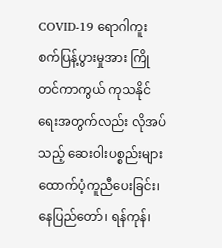COVID-19 ရောဂါကူးစက်ပြန့်ပွားမှုအား ကြိုတင်ကာကွယ် ကုသနိုင်ရေးအတွက်လည်း လိုအပ်သည့် ဆေးဝါးပစ္စည်းများ ထောက်ပံ့ကူညီပေးခြင်း၊  နေပြည်တော်၊ ရန်ကုန်၊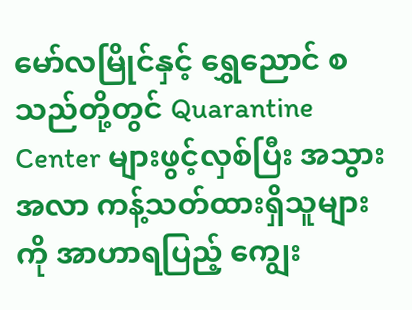မော်လမြိုင်နှင့် ရွှေညောင် စသည်တို့တွင် Quarantine Center များဖွင့်လှစ်ပြီး အသွားအလာ ကန့်သတ်ထားရှိသူများကို အာဟာရပြည့် ကျွေး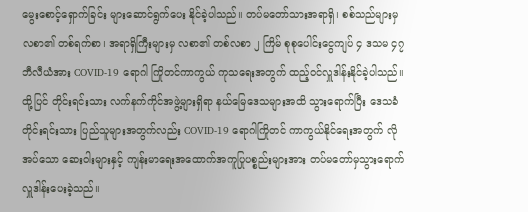မွေးစောင့်ရှောက်ခြင်း များဆောင်ရွက်ပေး နိုင်ခဲ့ပါသည်။ တပ်မတော်သားအရာရှိ၊ စစ်သည်များမှလစာ၏ တစ်ရက်စာ၊ အရာရှိကြီးများမှ လစာ၏ တစ်လစာ ၂ ကြိမ် စုစုပေါင်းငွေကျပ် ၄ ဒသမ ၄၇ ဘီလီယံအား COVID-19 ရောဂါ ကြိုတင်ကာကွယ် ကုသရေးအတွက် ထည့်ဝင်လှူဒါန်းနိုင်ခဲ့ပါသည်။ ထို့ပြင် တိုင်းရင်းသား လက်နက်ကိုင်အဖွဲ့များရှိရာ နယ်မြေဒေသများအထိ သွားရောက်ပြီး ဒေသခံတိုင်းရင်းသား ပြည်သူများအတွက်လည်း COVID-19 ရောဂါကြိုတင် ကာကွယ်နိုင်ရေးအတွက် လိုအပ်သော ဆေးဝါးများနှင့် ကျန်းမာရေးအထောက်အကူပြုပစ္စည်းများအား တပ်မတော်မှသွားရောက် လှူဒါန်းပေးခဲ့သည်။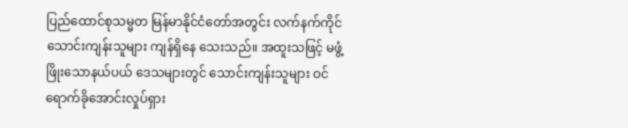ပြည်ထောင်စုသမ္မတ မြန်မာနိုင်ငံတော်အတွင်း လက်နက်ကိုင်သောင်းကျန်းသူများ ကျန်ရှိနေ သေးသည်။ အထူးသဖြင့် မဖွံ့ဖြိုးသောနယ်ပယ် ဒေသများတွင် သောင်းကျန်းသူများ ဝင်ရောက်ခိုအောင်းလှုပ်ရှား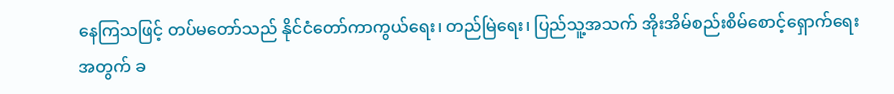နေကြသဖြင့် တပ်မတော်သည် နိုင်ငံတော်ကာကွယ်ရေး၊ တည်မြဲရေး၊ ပြည်သူ့အသက် အိုးအိမ်စည်းစိမ်စောင့်ရှောက်ရေးအတွက် ခ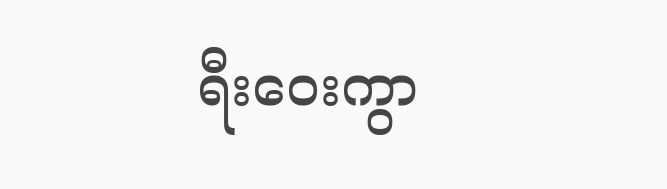ရီးဝေးကွာ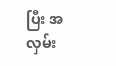ပြီး အလှမ်း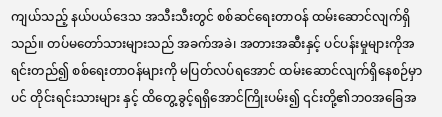ကျယ်သည့် နယ်ပယ်ဒေသ အသီးသီးတွင် စစ်ဆင်ရေးတာဝန် ထမ်းဆောင်လျက်ရှိသည်။ တပ်မတော်သားများသည် အခက်အခဲ၊ အတားအဆီးနှင့် ပင်ပန်းမှုများကိုအရင်းတည်၍ စစ်ရေးတာဝန်များကို မပြတ်လပ်ရအောင် ထမ်းဆောင်လျက်ရှိနေစဉ်မှာပင် တိုင်းရင်းသားများ နှင့် ထိတွေ့ခွင့်ရရှိအောင်ကြိုးပမ်း၍ ၎င်းတို့၏ဘဝအခြေအ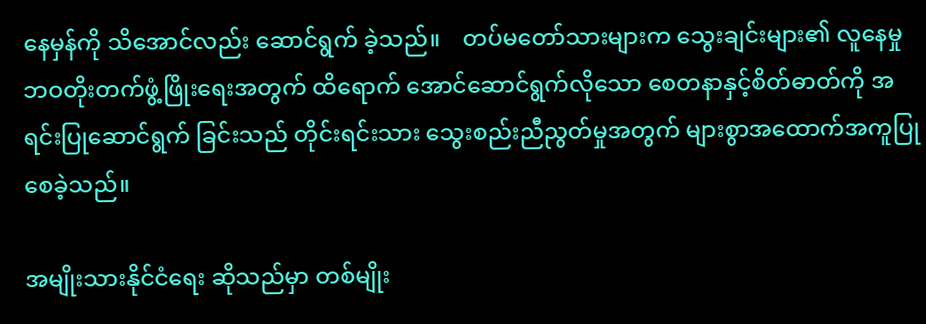နေမှန်ကို သိအောင်လည်း ဆောင်ရွက် ခဲ့သည်။    တပ်မတော်သားများက သွေးချင်းများ၏ လူနေမှုဘဝတိုးတက်ဖွံ့ဖြိုးရေးအတွက် ထိရောက် အောင်ဆောင်ရွက်လိုသော စေတနာနှင့်စိတ်ဓာတ်ကို အရင်းပြုဆောင်ရွက် ခြင်းသည် တိုင်းရင်းသား သွေးစည်းညီညွတ်မှုအတွက် များစွာအထောက်အကူပြုစေခဲ့သည်။

အမျိုးသားနိုင်ငံရေး ဆိုသည်မှာ တစ်မျိုး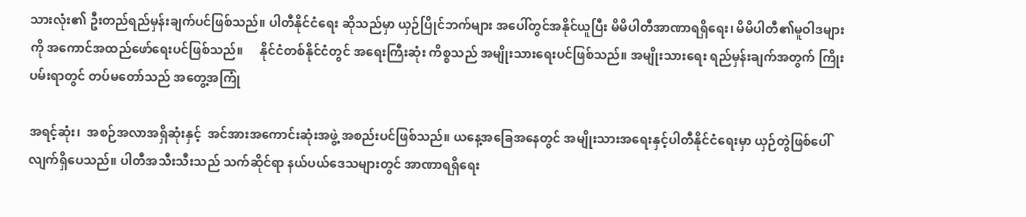သားလုံး၏ ဦးတည်ရည်မှန်းချက်ပင်ဖြစ်သည်။ ပါတီနိုင်ငံရေး ဆိုသည်မှာ ယှဉ်ပြိုင်ဘက်များ အပေါ်တွင်အနိုင်ယူပြီး မိမိပါတီအာဏာရရှိရေး၊ မိမိပါတီ၏မူဝါဒများကို အကောင်အထည်ဖော်ရေးပင်ဖြစ်သည်။     နိုင်ငံတစ်နိုင်ငံတွင် အရေးကြီးဆုံး ကိစ္စသည် အမျိုးသားရေးပင်ဖြစ်သည်။ အမျိုးသားရေး ရည်မှန်းချက်အတွက် ကြိုးပမ်းရာတွင် တပ်မတော်သည် အတွေ့အကြုံ

အရင့်ဆုံး၊  အစဉ်အလာအရှိဆုံးနှင့်  အင်အားအကောင်းဆုံးအဖွဲ့ အစည်းပင်ဖြစ်သည်။ ယနေ့အခြေအနေတွင် အမျိုးသားအရေးနှင့်ပါတီနိုင်ငံရေးမှာ ယှဉ်တွဲဖြစ်ပေါ်လျက်ရှိပေသည်။ ပါတီအသီးသီးသည် သက်ဆိုင်ရာ နယ်ပယ်ဒေသများတွင် အာဏာရရှိရေး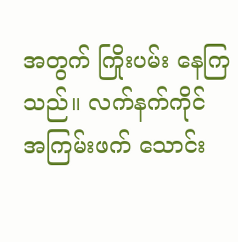အတွက် ကြိုးပမ်း နေကြသည်။ လက်နက်ကိုင် အကြမ်းဖက် သောင်း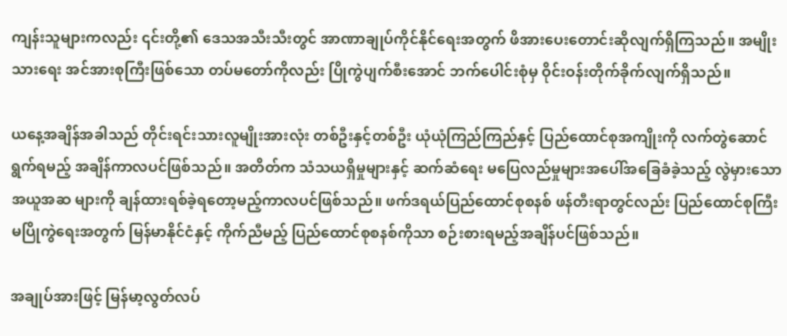ကျန်းသူများကလည်း ၎င်းတို့၏ ဒေသအသီးသီးတွင် အာဏာချုပ်ကိုင်နိုင်ရေးအတွက် ဖိအားပေးတောင်းဆိုလျက်ရှိကြသည်။ အမျိုးသားရေး အင်အားစုကြီးဖြစ်သော တပ်မတော်ကိုလည်း ပြိုကွဲပျက်စီးအောင် ဘက်ပေါင်းစုံမှ ဝိုင်းဝန်းတိုက်ခိုက်လျက်ရှိသည်။

ယနေ့အချိန်အခါသည် တိုင်းရင်းသားလူမျိုးအားလုံး တစ်ဦးနှင့်တစ်ဦး ယုံယုံကြည်ကြည်နှင့် ပြည်ထောင်စုအကျိုးကို လက်တွဲဆောင်ရွက်ရမည့် အချိန်ကာလပင်ဖြစ်သည်။ အတိတ်က သံသယရှိမှုများနှင့် ဆက်ဆံရေး မပြေလည်မှုများအပေါ်အခြေခံခဲ့သည့် လွဲမှားသော အယူအဆ များကို ချန်ထားရစ်ခဲ့ရတော့မည့်ကာလပင်ဖြစ်သည်။ ဖက်ဒရယ်ပြည်ထောင်စုစနစ် ဖန်တီးရာတွင်လည်း ပြည်ထောင်စုကြီး မပြိုကွဲရေးအတွက် မြန်မာနိုင်ငံနှင့် ကိုက်ညီမည့် ပြည်ထောင်စုစနစ်ကိုသာ စဉ်းစားရမည့်အချိန်ပင်ဖြစ်သည်။

အချုပ်အားဖြင့် မြန်မာ့လွတ်လပ်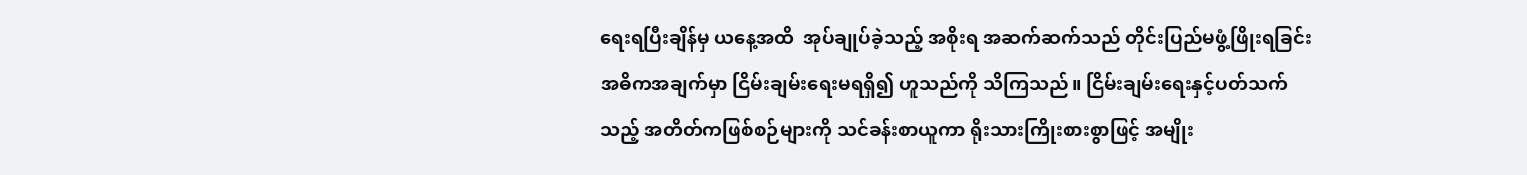ရေးရပြီးချိန်မှ ယနေ့အထိ  အုပ်ချုပ်ခဲ့သည့် အစိုးရ အဆက်ဆက်သည် တိုင်းပြည်မဖွံ့ဖြိုးရခြင်း အဓိကအချက်မှာ ငြိမ်းချမ်းရေးမရရှိ၍ ဟူသည်ကို သိကြသည်။ ငြိမ်းချမ်းရေးနှင့်ပတ်သက်သည့် အတိတ်ကဖြစ်စဉ်များကို သင်ခန်းစာယူကာ ရိုးသားကြိုးစားစွာဖြင့် အမျိုး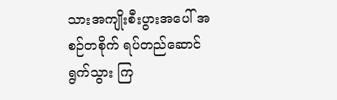သားအကျိုးစီးပွားအပေါ် အစဉ်တစိုက် ရပ်တည်ဆောင်ရွက်သွား ကြ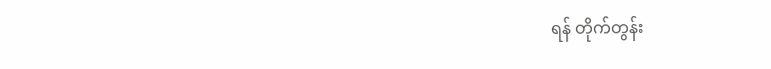ရန် တိုက်တွန်း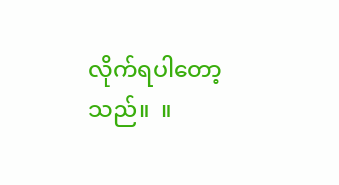လိုက်ရပါတော့သည်။  ။